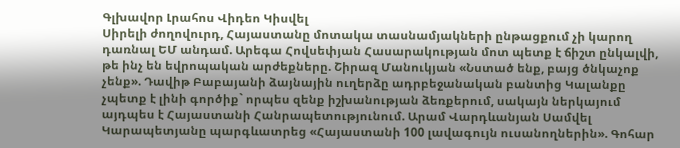Գլխավոր Լրահոս Վիդեո Կիսվել
Սիրելի ժողովուրդ, Հայաստանը մոտակա տասնամյակների ընթացքում չի կարող դառնալ ԵՄ անդամ. Արեգա Հովսեփյան Հասարակության մոտ պետք է ճիշտ ընկալվի, թե ինչ են եվրոպական արժեքները. Շիրազ Մանուկյան «Նստած ենք, բայց ծնկաչոք չենք». Դավիթ Բաբայանի ձայնային ուղերձը ադրբեջանական բանտից Կալանքը չպետք է լինի գործիք` որպես զենք իշխանության ձեռքերում, սակայն ներկայում այդպես է Հայաստանի Հանրապետությունում. Արամ Վարդևանյան Սամվել Կարապետյանը պարգևատրեց «Հայաստանի 100 լավագույն ուսանողներին». Գոհար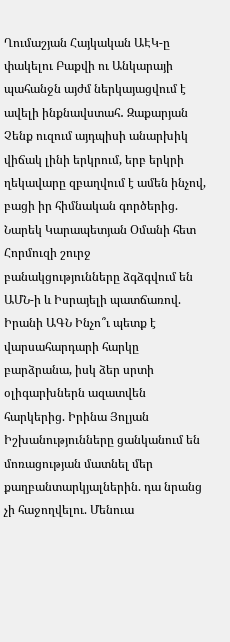Ղումաշյան Հայկական ԱԷԿ-ը փակելու Բաքվի ու Անկարայի պահանջն այժմ ներկայացվում է ավելի ինքնավստահ․ Զաքարյան Չենք ուզում այդպիսի անարխիկ վիճակ լինի երկրում, երբ երկրի ղեկավարը զբաղվում է ամեն ինչով, բացի իր հիմնական գործերից. Նարեկ Կարապետյան Օմանի հետ Հորմուզի շուրջ բանակցությունները ձգձգվում են ԱՄՆ-ի և Իսրայելի պատճառով. Իրանի ԱԳՆ Ինչո՞ւ պետք է վարսահարդարի հարկը բարձրանա, իսկ ձեր սրտի օլիգարխներն ազատվեն հարկերից. Իրինա Յոլյան Իշխանությունները ցանկանում են մոռացության մատնել մեր քաղբանտարկյալներին. դա նրանց չի հաջողվելու. Մենուա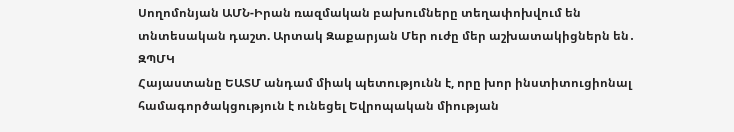Սողոմոնյան ԱՄՆ-Իրան ռազմական բախումները տեղափոխվում են տնտեսական դաշտ. Արտակ Զաքարյան Մեր ուժը մեր աշխատակիցներն են․ ԶՊՄԿ
Հայաստանը ԵԱՏՄ անդամ միակ պետությունն է, որը խոր ինստիտուցիոնալ համագործակցություն է ունեցել Եվրոպական միության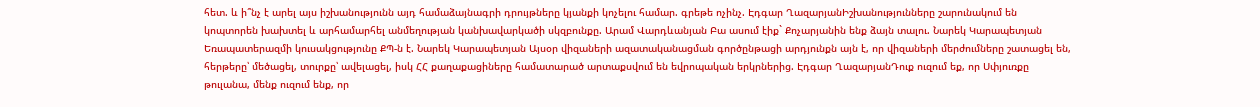հետ. և ի՞նչ է արել այս իշխանությունն այդ համաձայնագրի դրույթները կյանքի կոչելու համար. գրեթե ոչինչ. Էդգար ՂազարյանԻշխանությունները շարունակում են կոպտորեն խախտել և արհամարհել անմեղության կանխավարկածի սկզբունքը. Արամ Վարդևանյան Բա ասում էիք` Քոչարյանին ենք ձայն տալու. Նարեկ Կարապետյան Եռապատերազմի կուսակցությունը ՔՊ-ն է. Նարեկ Կարապետյան Այսօր վիզաների ազատականացման գործընթացի արդյունքն այն է, որ վիզաների մերժումները շատացել են, հերթերը՝ մեծացել, տուրքը՝ ավելացել, իսկ ՀՀ քաղաքացիները համատարած արտաքսվում են եվրոպական երկրներից. Էդգար ՂազարյանԴուք ուզում եք, որ Սփյուռքը թուլանա, մենք ուզում ենք, որ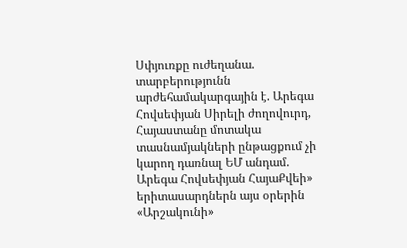Սփյուռքը ուժեղանա. տարբերությունն արժեհամակարգային է. Արեգա Հովսեփյան Սիրելի ժողովուրդ, Հայաստանը մոտակա տասնամյակների ընթացքում չի կարող դառնալ ԵՄ անդամ. Արեգա Հովսեփյան ՀայաՔվեի» երիտասարդներն այս օրերին «Արշակունի»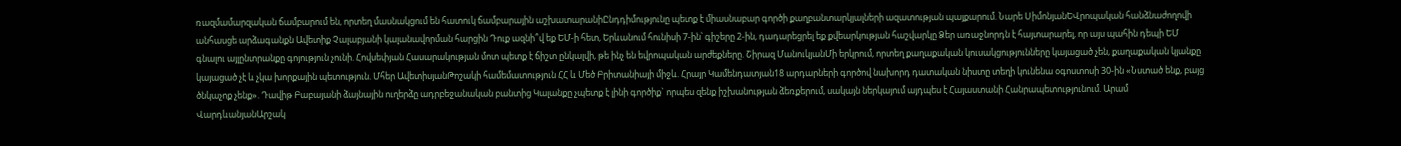ռազմամարզական ճամբարում են, որտեղ մասնակցում են հատուկ ճամբարային աշխատարանիԸնդդիմությունը պետք է միասնաբար գործի քաղբանտարկյալների ազատության պայքարում. Նարե ՍիմոնյանԵՎրոպական հանձնաժողովի անհասցե արձագանքն Ավետիք Չալաբյանի կալանավորման հարցին Դուք ազնի՞վ եք ԵՄ-ի հետ, Երևանում հունիսի 7-ին՝ գիշերը 2-ին, դադարեցրել եք քվեարկության հաշվարկը Ձեր առաջնորդն է հայտարարել, որ այս պահին դեպի ԵՄ գնալու այլընտրանքը գոյություն չունի. Հովսեփյան Հասարակության մոտ պետք է ճիշտ ընկալվի, թե ինչ են եվրոպական արժեքները. Շիրազ ՄանուկյանՄի երկրում, որտեղ քաղաքական կուսակցությունները կայացած չեն, քաղաքական կյանքը կայացած չէ և չկա խորքային պետություն. Մհեր ԱվետիսյանԹոշակի համեմատություն ՀՀ և Մեծ Բրիտանիայի միջև. Հրայր Կամենդատյան18 արդարների գործով նախորդ դատական նիստը տեղի կունենա օգոստոսի 30-ին «Նստած ենք, բայց ծնկաչոք չենք». Դավիթ Բաբայանի ձայնային ուղերձը ադրբեջանական բանտից Կալանքը չպետք է լինի գործիք` որպես զենք իշխանության ձեռքերում, սակայն ներկայում այդպես է Հայաստանի Հանրապետությունում. Արամ ՎարդևանյանԱրշակ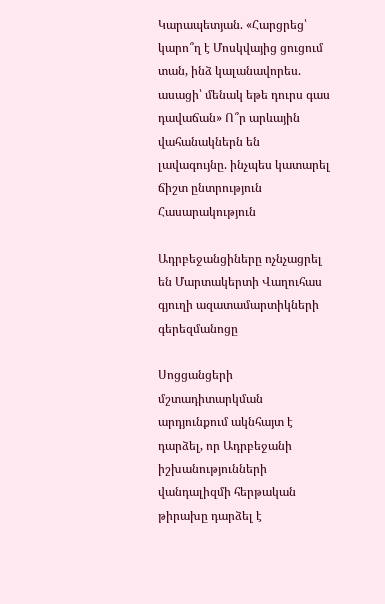Կարապետյան. «Հարցրեց՝ կարո՞ղ է Մոսկվայից ցուցում տան, ինձ կալանավորես. ասացի՝ մենակ եթե դուրս գաս դավաճան» Ո՞ր արևային վահանակներն են լավագույնը. ինչպես կատարել ճիշտ ընտրություն
Հասարակություն

Ադրբեջանցիները ոչնչացրել են Մարտակերտի Վաղուհաս գյուղի ազատամարտիկների գերեզմանոցը

Սոցցանցերի մշտադիտարկման արդյունքում ակնհայտ է դարձել, որ Ադրբեջանի իշխանությունների վանդալիզմի հերթական թիրախը դարձել է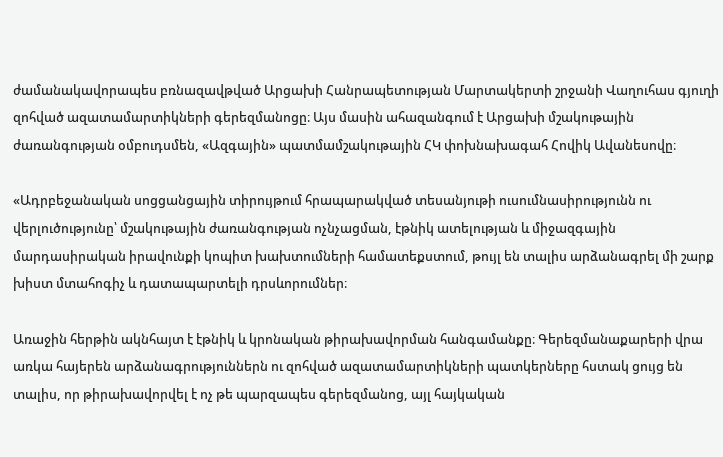ժամանակավորապես բռնազավթված Արցախի Հանրապետության Մարտակերտի շրջանի Վաղուհաս գյուղի զոհված ազատամարտիկների գերեզմանոցը։ Այս մասին ահազանգում է Արցախի մշակութային ժառանգության օմբուդսմեն, «Ազգային» պատմամշակութային ՀԿ փոխնախագահ Հովիկ Ավանեսովը։

«Ադրբեջանական սոցցանցային տիրույթում հրապարակված տեսանյութի ուսումնասիրությունն ու վերլուծությունը՝ մշակութային ժառանգության ոչնչացման, էթնիկ ատելության և միջազգային մարդասիրական իրավունքի կոպիտ խախտումների համատեքստում, թույլ են տալիս արձանագրել մի շարք խիստ մտահոգիչ և դատապարտելի դրսևորումներ։

Առաջին հերթին ակնհայտ է էթնիկ և կրոնական թիրախավորման հանգամանքը։ Գերեզմանաքարերի վրա առկա հայերեն արձանագրություններն ու զոհված ազատամարտիկների պատկերները հստակ ցույց են տալիս, որ թիրախավորվել է ոչ թե պարզապես գերեզմանոց, այլ հայկական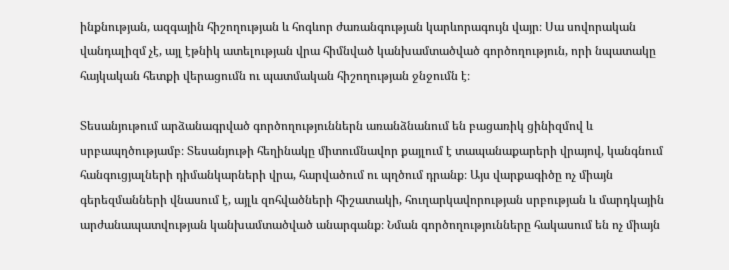ինքնության, ազգային հիշողության և հոգևոր ժառանգության կարևորագույն վայր։ Սա սովորական վանդալիզմ չէ, այլ էթնիկ ատելության վրա հիմնված կանխամտածված գործողություն, որի նպատակը հայկական հետքի վերացումն ու պատմական հիշողության ջնջումն է։

Տեսանյութում արձանագրված գործողություններն առանձնանում են բացառիկ ցինիզմով և սրբապղծությամբ։ Տեսանյութի հեղինակը միտումնավոր քայլում է տապանաքարերի վրայով, կանգնում հանգուցյալների դիմանկարների վրա, հարվածում ու պղծում դրանք։ Այս վարքագիծը ոչ միայն գերեզմանների վնասում է, այլև զոհվածների հիշատակի, հուղարկավորության սրբության և մարդկային արժանապատվության կանխամտածված անարգանք։ Նման գործողությունները հակասում են ոչ միայն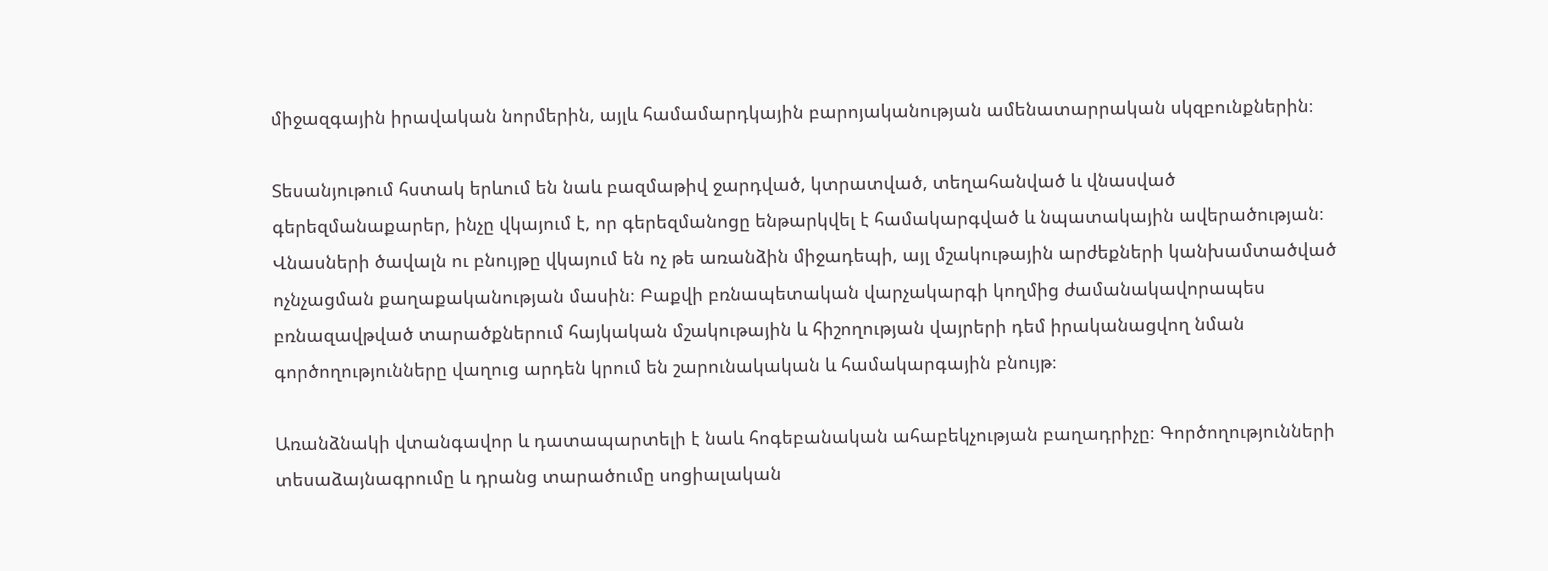միջազգային իրավական նորմերին, այլև համամարդկային բարոյականության ամենատարրական սկզբունքներին։

Տեսանյութում հստակ երևում են նաև բազմաթիվ ջարդված, կտրատված, տեղահանված և վնասված գերեզմանաքարեր, ինչը վկայում է, որ գերեզմանոցը ենթարկվել է համակարգված և նպատակային ավերածության։ Վնասների ծավալն ու բնույթը վկայում են ոչ թե առանձին միջադեպի, այլ մշակութային արժեքների կանխամտածված ոչնչացման քաղաքականության մասին։ Բաքվի բռնապետական վարչակարգի կողմից ժամանակավորապես բռնազավթված տարածքներում հայկական մշակութային և հիշողության վայրերի դեմ իրականացվող նման գործողությունները վաղուց արդեն կրում են շարունակական և համակարգային բնույթ։

Առանձնակի վտանգավոր և դատապարտելի է նաև հոգեբանական ահաբեկչության բաղադրիչը։ Գործողությունների տեսաձայնագրումը և դրանց տարածումը սոցիալական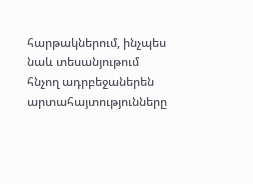հարթակներում, ինչպես նաև տեսանյութում հնչող ադրբեջաներեն արտահայտությունները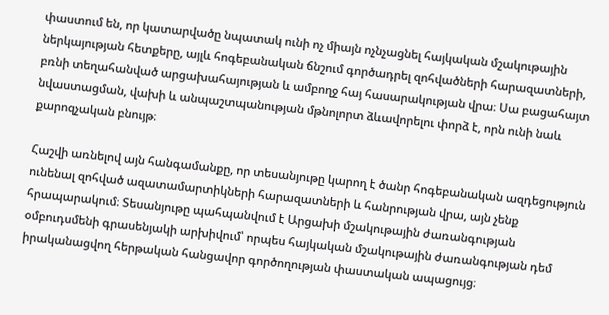փաստում են, որ կատարվածը նպատակ ունի ոչ միայն ոչնչացնել հայկական մշակութային ներկայության հետքերը, այլև հոգեբանական ճնշում գործադրել զոհվածների հարազատների, բռնի տեղահանված արցախահայության և ամբողջ հայ հասարակության վրա։ Սա բացահայտ նվաստացման, վախի և անպաշտպանության մթնոլորտ ձևավորելու փորձ է, որն ունի նաև քարոզչական բնույթ։

Հաշվի առնելով այն հանգամանքը, որ տեսանյութը կարող է ծանր հոգեբանական ազդեցություն ունենալ զոհված ազատամարտիկների հարազատների և հանրության վրա, այն չենք հրապարակում։ Տեսանյութը պահպանվում է Արցախի մշակութային ժառանգության օմբուդսմենի գրասենյակի արխիվում՝ որպես հայկական մշակութային ժառանգության դեմ իրականացվող հերթական հանցավոր գործողության փաստական ապացույց։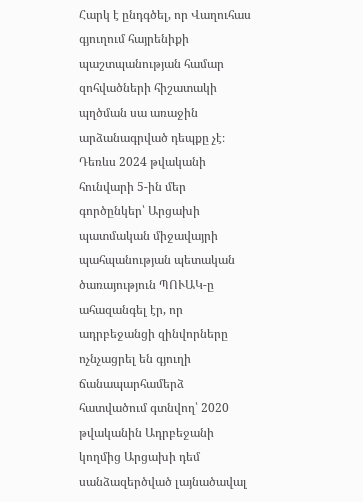Հարկ է ընդգծել, որ Վաղուհաս գյուղում հայրենիքի պաշտպանության համար զոհվածների հիշատակի պղծման սա առաջին արձանագրված դեպքը չէ։ Դեռևս 2024 թվականի հունվարի 5-ին մեր գործընկեր՝ Արցախի պատմական միջավայրի պահպանության պետական ծառայություն ՊՈՒԱԿ-ը ահազանգել էր, որ ադրբեջանցի զինվորները ոչնչացրել են գյուղի ճանապարհամերձ հատվածում գտնվող՝ 2020 թվականին Ադրբեջանի կողմից Արցախի դեմ սանձազերծված լայնածավալ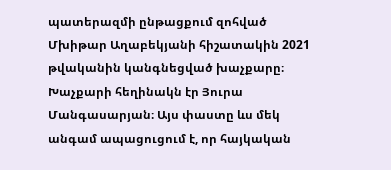պատերազմի ընթացքում զոհված Մխիթար Աղաբեկյանի հիշատակին 2021 թվականին կանգնեցված խաչքարը։ Խաչքարի հեղինակն էր Յուրա Մանգասարյան։ Այս փաստը ևս մեկ անգամ ապացուցում է, որ հայկական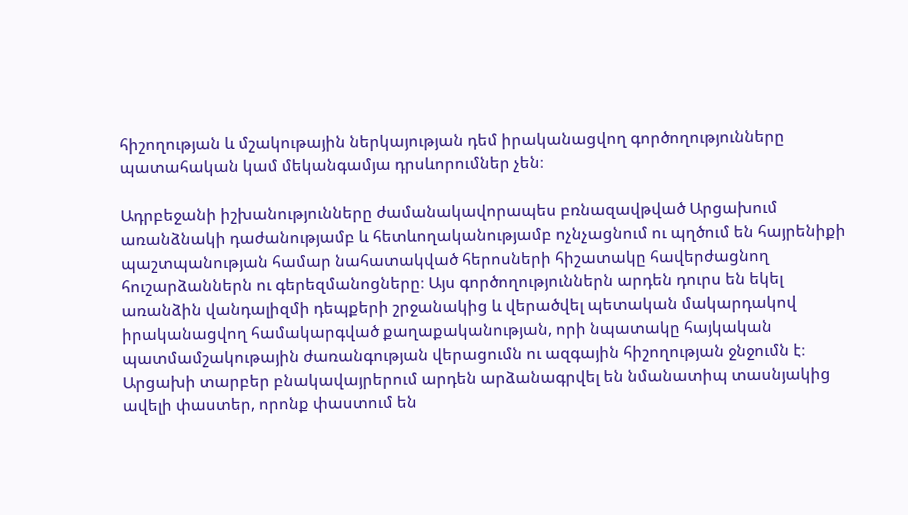հիշողության և մշակութային ներկայության դեմ իրականացվող գործողությունները պատահական կամ մեկանգամյա դրսևորումներ չեն։

Ադրբեջանի իշխանությունները ժամանակավորապես բռնազավթված Արցախում առանձնակի դաժանությամբ և հետևողականությամբ ոչնչացնում ու պղծում են հայրենիքի պաշտպանության համար նահատակված հերոսների հիշատակը հավերժացնող հուշարձաններն ու գերեզմանոցները։ Այս գործողություններն արդեն դուրս են եկել առանձին վանդալիզմի դեպքերի շրջանակից և վերածվել պետական մակարդակով իրականացվող համակարգված քաղաքականության, որի նպատակը հայկական պատմամշակութային ժառանգության վերացումն ու ազգային հիշողության ջնջումն է։ Արցախի տարբեր բնակավայրերում արդեն արձանագրվել են նմանատիպ տասնյակից ավելի փաստեր, որոնք փաստում են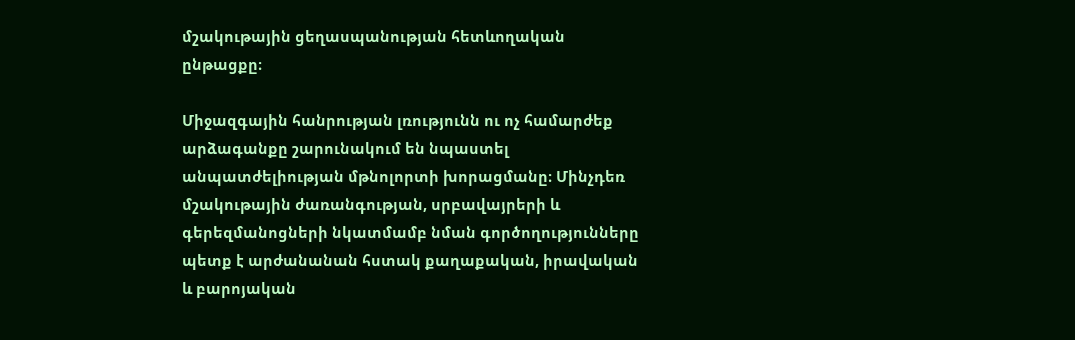մշակութային ցեղասպանության հետևողական ընթացքը։

Միջազգային հանրության լռությունն ու ոչ համարժեք արձագանքը շարունակում են նպաստել անպատժելիության մթնոլորտի խորացմանը։ Մինչդեռ մշակութային ժառանգության, սրբավայրերի և գերեզմանոցների նկատմամբ նման գործողությունները պետք է արժանանան հստակ քաղաքական, իրավական և բարոյական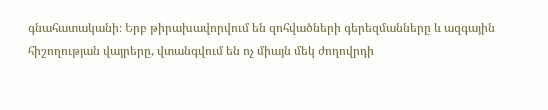գնահատականի։ Երբ թիրախավորվում են զոհվածների գերեզմանները և ազգային հիշողության վայրերը, վտանգվում են ոչ միայն մեկ ժողովրդի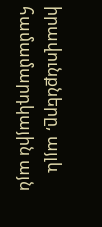իրավունքները, այլև համամարդկային այն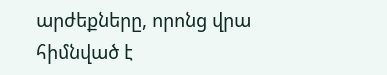արժեքները, որոնց վրա հիմնված է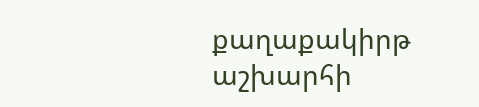քաղաքակիրթ աշխարհի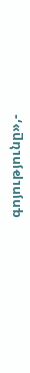գոյությունը»,-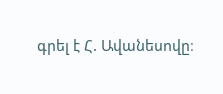գրել է Հ. Ավանեսովը։